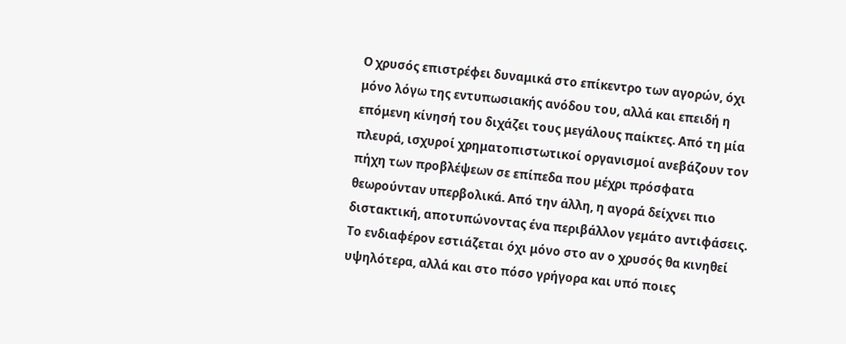Ο χρυσός επιστρέφει δυναμικά στο επίκεντρο των αγορών, όχι μόνο λόγω της εντυπωσιακής ανόδου του, αλλά και επειδή η επόμενη κίνησή του διχάζει τους μεγάλους παίκτες. Από τη μία πλευρά, ισχυροί χρηματοπιστωτικοί οργανισμοί ανεβάζουν τον πήχη των προβλέψεων σε επίπεδα που μέχρι πρόσφατα θεωρούνταν υπερβολικά. Από την άλλη, η αγορά δείχνει πιο διστακτική, αποτυπώνοντας ένα περιβάλλον γεμάτο αντιφάσεις. Το ενδιαφέρον εστιάζεται όχι μόνο στο αν ο χρυσός θα κινηθεί υψηλότερα, αλλά και στο πόσο γρήγορα και υπό ποιες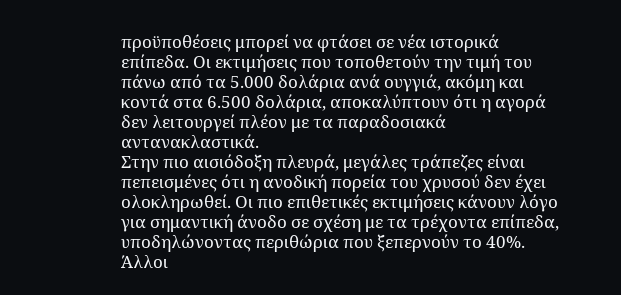προϋποθέσεις μπορεί να φτάσει σε νέα ιστορικά επίπεδα. Οι εκτιμήσεις που τοποθετούν την τιμή του πάνω από τα 5.000 δολάρια ανά ουγγιά, ακόμη και κοντά στα 6.500 δολάρια, αποκαλύπτουν ότι η αγορά δεν λειτουργεί πλέον με τα παραδοσιακά αντανακλαστικά.
Στην πιο αισιόδοξη πλευρά, μεγάλες τράπεζες είναι πεπεισμένες ότι η ανοδική πορεία του χρυσού δεν έχει ολοκληρωθεί. Οι πιο επιθετικές εκτιμήσεις κάνουν λόγο για σημαντική άνοδο σε σχέση με τα τρέχοντα επίπεδα, υποδηλώνοντας περιθώρια που ξεπερνούν το 40%. Άλλοι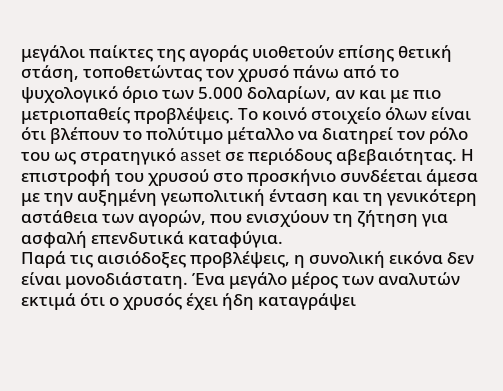μεγάλοι παίκτες της αγοράς υιοθετούν επίσης θετική στάση, τοποθετώντας τον χρυσό πάνω από το ψυχολογικό όριο των 5.000 δολαρίων, αν και με πιο μετριοπαθείς προβλέψεις. Το κοινό στοιχείο όλων είναι ότι βλέπουν το πολύτιμο μέταλλο να διατηρεί τον ρόλο του ως στρατηγικό asset σε περιόδους αβεβαιότητας. Η επιστροφή του χρυσού στο προσκήνιο συνδέεται άμεσα με την αυξημένη γεωπολιτική ένταση και τη γενικότερη αστάθεια των αγορών, που ενισχύουν τη ζήτηση για ασφαλή επενδυτικά καταφύγια.
Παρά τις αισιόδοξες προβλέψεις, η συνολική εικόνα δεν είναι μονοδιάστατη. Ένα μεγάλο μέρος των αναλυτών εκτιμά ότι ο χρυσός έχει ήδη καταγράψει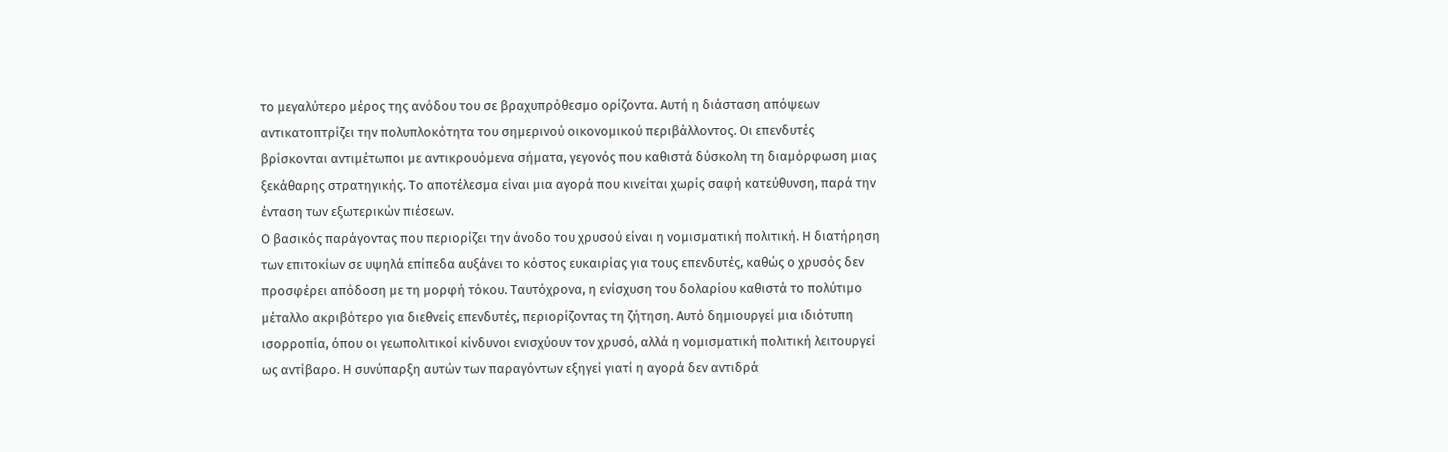το μεγαλύτερο μέρος της ανόδου του σε βραχυπρόθεσμο ορίζοντα. Αυτή η διάσταση απόψεων αντικατοπτρίζει την πολυπλοκότητα του σημερινού οικονομικού περιβάλλοντος. Οι επενδυτές βρίσκονται αντιμέτωποι με αντικρουόμενα σήματα, γεγονός που καθιστά δύσκολη τη διαμόρφωση μιας ξεκάθαρης στρατηγικής. Το αποτέλεσμα είναι μια αγορά που κινείται χωρίς σαφή κατεύθυνση, παρά την ένταση των εξωτερικών πιέσεων.
Ο βασικός παράγοντας που περιορίζει την άνοδο του χρυσού είναι η νομισματική πολιτική. Η διατήρηση των επιτοκίων σε υψηλά επίπεδα αυξάνει το κόστος ευκαιρίας για τους επενδυτές, καθώς ο χρυσός δεν προσφέρει απόδοση με τη μορφή τόκου. Ταυτόχρονα, η ενίσχυση του δολαρίου καθιστά το πολύτιμο μέταλλο ακριβότερο για διεθνείς επενδυτές, περιορίζοντας τη ζήτηση. Αυτό δημιουργεί μια ιδιότυπη ισορροπία, όπου οι γεωπολιτικοί κίνδυνοι ενισχύουν τον χρυσό, αλλά η νομισματική πολιτική λειτουργεί ως αντίβαρο. Η συνύπαρξη αυτών των παραγόντων εξηγεί γιατί η αγορά δεν αντιδρά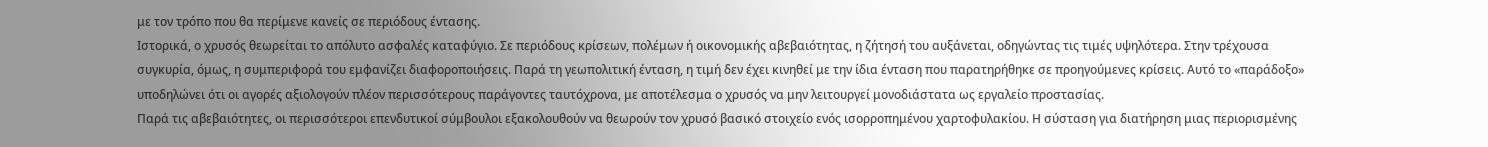με τον τρόπο που θα περίμενε κανείς σε περιόδους έντασης.
Ιστορικά, ο χρυσός θεωρείται το απόλυτο ασφαλές καταφύγιο. Σε περιόδους κρίσεων, πολέμων ή οικονομικής αβεβαιότητας, η ζήτησή του αυξάνεται, οδηγώντας τις τιμές υψηλότερα. Στην τρέχουσα συγκυρία, όμως, η συμπεριφορά του εμφανίζει διαφοροποιήσεις. Παρά τη γεωπολιτική ένταση, η τιμή δεν έχει κινηθεί με την ίδια ένταση που παρατηρήθηκε σε προηγούμενες κρίσεις. Αυτό το «παράδοξο» υποδηλώνει ότι οι αγορές αξιολογούν πλέον περισσότερους παράγοντες ταυτόχρονα, με αποτέλεσμα ο χρυσός να μην λειτουργεί μονοδιάστατα ως εργαλείο προστασίας.
Παρά τις αβεβαιότητες, οι περισσότεροι επενδυτικοί σύμβουλοι εξακολουθούν να θεωρούν τον χρυσό βασικό στοιχείο ενός ισορροπημένου χαρτοφυλακίου. Η σύσταση για διατήρηση μιας περιορισμένης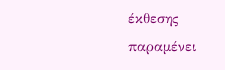έκθεσης παραμένει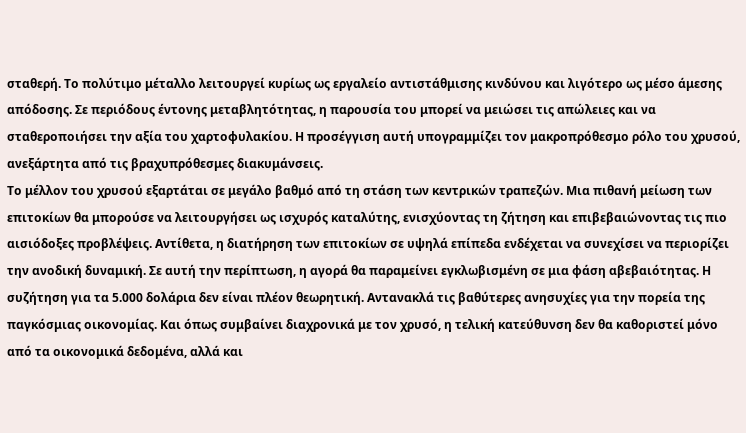σταθερή. Το πολύτιμο μέταλλο λειτουργεί κυρίως ως εργαλείο αντιστάθμισης κινδύνου και λιγότερο ως μέσο άμεσης απόδοσης. Σε περιόδους έντονης μεταβλητότητας, η παρουσία του μπορεί να μειώσει τις απώλειες και να σταθεροποιήσει την αξία του χαρτοφυλακίου. Η προσέγγιση αυτή υπογραμμίζει τον μακροπρόθεσμο ρόλο του χρυσού, ανεξάρτητα από τις βραχυπρόθεσμες διακυμάνσεις.
Το μέλλον του χρυσού εξαρτάται σε μεγάλο βαθμό από τη στάση των κεντρικών τραπεζών. Μια πιθανή μείωση των επιτοκίων θα μπορούσε να λειτουργήσει ως ισχυρός καταλύτης, ενισχύοντας τη ζήτηση και επιβεβαιώνοντας τις πιο αισιόδοξες προβλέψεις. Αντίθετα, η διατήρηση των επιτοκίων σε υψηλά επίπεδα ενδέχεται να συνεχίσει να περιορίζει την ανοδική δυναμική. Σε αυτή την περίπτωση, η αγορά θα παραμείνει εγκλωβισμένη σε μια φάση αβεβαιότητας. Η συζήτηση για τα 5.000 δολάρια δεν είναι πλέον θεωρητική. Αντανακλά τις βαθύτερες ανησυχίες για την πορεία της παγκόσμιας οικονομίας. Και όπως συμβαίνει διαχρονικά με τον χρυσό, η τελική κατεύθυνση δεν θα καθοριστεί μόνο από τα οικονομικά δεδομένα, αλλά και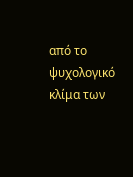από το ψυχολογικό κλίμα των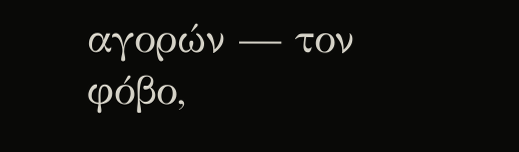αγορών — τον φόβο,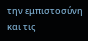την εμπιστοσύνη και τις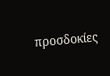προσδοκίες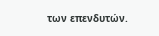των επενδυτών.